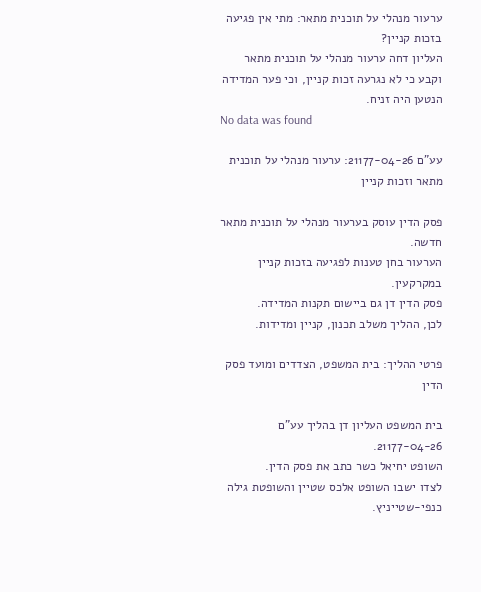ערעור מנהלי על תוכנית מתאר: מתי אין פגיעה בזכות קניין?
העליון דחה ערעור מנהלי על תוכנית מתאר וקבע כי לא נגרעה זכות קניין, וכי פער המדידה הנטען היה זניח.
No data was found

עע"ם 21177-04-26: ערעור מנהלי על תוכנית מתאר וזכות קניין

פסק הדין עוסק בערעור מנהלי על תוכנית מתאר חדשה.
הערעור בחן טענות לפגיעה בזכות קניין במקרקעין.
פסק הדין דן גם ביישום תקנות המדידה.
לכן, ההליך משלב תכנון, קניין ומדידות.

פרטי ההליך: בית המשפט, הצדדים ומועד פסק הדין

בית המשפט העליון דן בהליך עע"ם 21177-04-26.
השופט יחיאל כשר כתב את פסק הדין.
לצדו ישבו השופט אלכס שטיין והשופטת גילה כנפי-שטייניץ.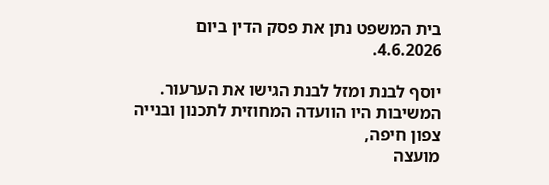בית המשפט נתן את פסק הדין ביום 4.6.2026.

יוסף לבנת ומזל לבנת הגישו את הערעור.
המשיבות היו הוועדה המחוזית לתכנון ובנייה צפון חיפה,
מועצה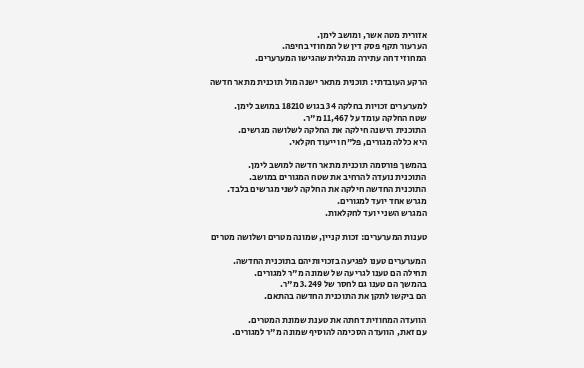אזורית מטה אשר, ומושב לימן.
הערעור תקף פסק דין של המחוזי בחיפה.
המחוזי דחה עתירה מנהלית שהגישו המערערים.

הרקע העובדתי: תוכנית מתאר ישנה מול תוכנית מתאר חדשה

למערערים זכויות בחלקה 34 בגוש 18210 במושב לימן.
שטח החלקה עומד על 11,467 מ"ר.
התוכנית הישנה חילקה את החלקה לשלושה מגרשים.
היא כללה מגורים, פל"ח וייעוד חקלאי.

בהמשך פורסמה תוכנית מתאר חדשה למושב לימן.
התוכנית נועדה להרחיב את שטח המגורים במושב.
התוכנית החדשה חילקה את החלקה לשני מגרשים בלבד.
מגרש אחד יועד למגורים.
המגרש השני יועד לחקלאות.

טענות המערערים: זכות קניין, שמונה מטרים ושלושה מטרים

המערערים טענו לפגיעה בזכויותיהם בתוכנית החדשה.
תחילה הם טענו לגריעה של שמונה מ"ר למגורים.
בהמשך הם טענו גם לחסר של 3.249 מ"ר.
הם ביקשו לתקן את התוכנית החדשה בהתאם.

הוועדה המחוזית דחתה את טענת שמונת המטרים.
עם זאת, הוועדה הסכימה להוסיף שמונה מ"ר למגורים.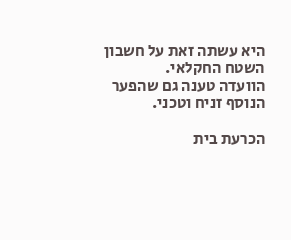היא עשתה זאת על חשבון השטח החקלאי.
הוועדה טענה גם שהפער הנוסף זניח וטכני.

הכרעת בית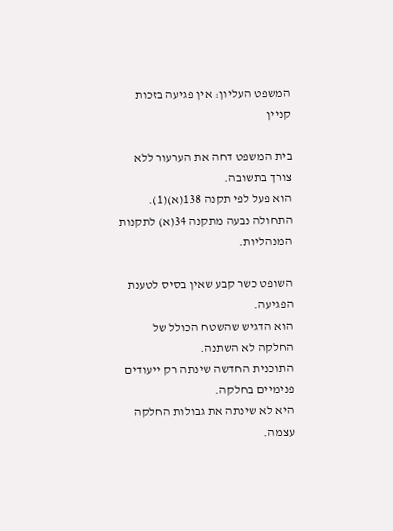המשפט העליון: אין פגיעה בזכות קניין

בית המשפט דחה את הערעור ללא צורך בתשובה.
הוא פעל לפי תקנה 138(א)(1).
התחולה נבעה מתקנה 34(א) לתקנות המנהליות.

השופט כשר קבע שאין בסיס לטענת הפגיעה.
הוא הדגיש שהשטח הכולל של החלקה לא השתנה.
התוכנית החדשה שינתה רק ייעודים פנימיים בחלקה.
היא לא שינתה את גבולות החלקה עצמה.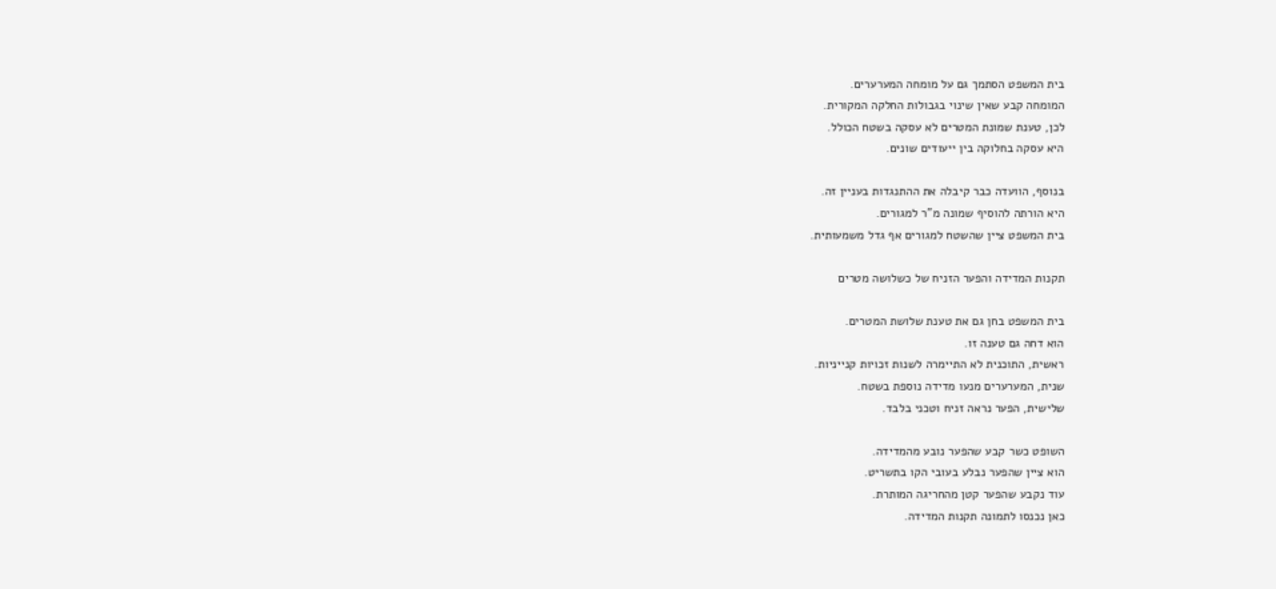בית המשפט הסתמך גם על מומחה המערערים.
המומחה קבע שאין שינוי בגבולות החלקה המקורית.
לכן, טענת שמונת המטרים לא עסקה בשטח הכולל.
היא עסקה בחלוקה בין ייעודים שונים.

בנוסף, הוועדה כבר קיבלה את ההתנגדות בעניין זה.
היא הורתה להוסיף שמונה מ"ר למגורים.
בית המשפט ציין שהשטח למגורים אף גדל משמעותית.

תקנות המדידה והפער הזניח של כשלושה מטרים

בית המשפט בחן גם את טענת שלושת המטרים.
הוא דחה גם טענה זו.
ראשית, התוכנית לא התיימרה לשנות זכויות קנייניות.
שנית, המערערים מנעו מדידה נוספת בשטח.
שלישית, הפער נראה זניח וטכני בלבד.

השופט כשר קבע שהפער נובע מהמדידה.
הוא ציין שהפער נבלע בעובי הקו בתשריט.
עוד נקבע שהפער קטן מהחריגה המותרת.
כאן נכנסו לתמונה תקנות המדידה.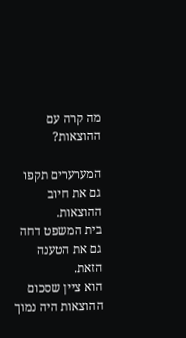מה קרה עם ההוצאות?

המערערים תקפו גם את חיוב ההוצאות.
בית המשפט דחה גם את הטענה הזאת.
הוא ציין שסכום ההוצאות היה נמוך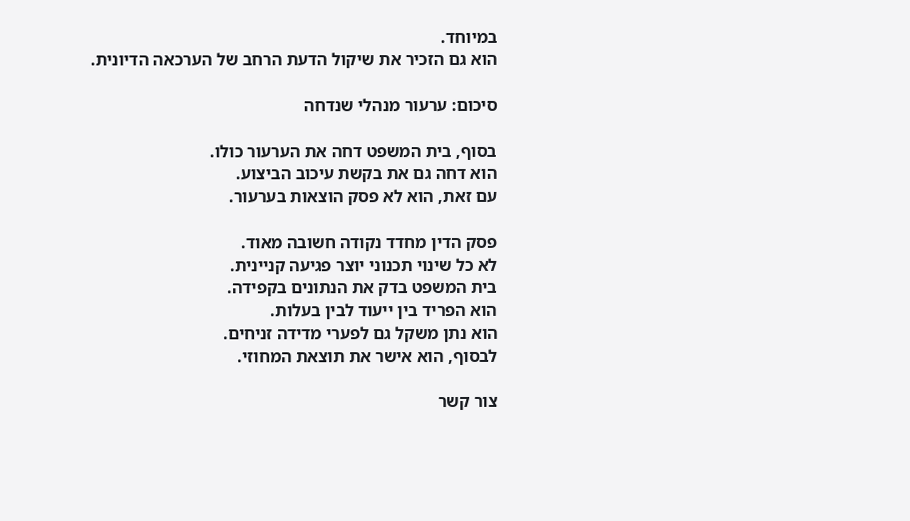במיוחד.
הוא גם הזכיר את שיקול הדעת הרחב של הערכאה הדיונית.

סיכום: ערעור מנהלי שנדחה

בסוף, בית המשפט דחה את הערעור כולו.
הוא דחה גם את בקשת עיכוב הביצוע.
עם זאת, הוא לא פסק הוצאות בערעור.

פסק הדין מחדד נקודה חשובה מאוד.
לא כל שינוי תכנוני יוצר פגיעה קניינית.
בית המשפט בדק את הנתונים בקפידה.
הוא הפריד בין ייעוד לבין בעלות.
הוא נתן משקל גם לפערי מדידה זניחים.
לבסוף, הוא אישר את תוצאת המחוזי.

צור קשר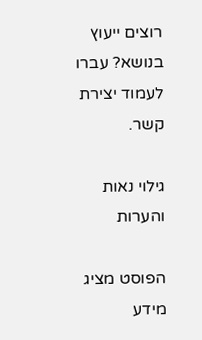רוצים ייעוץ בנושא? עברו לעמוד יצירת קשר.

גילוי נאות והערות

הפוסט מציג מידע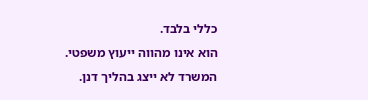כללי בלבד.
הוא אינו מהווה ייעוץ משפטי.
המשרד לא ייצג בהליך דנן.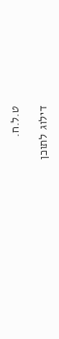ט.ל.ח.

דילוג לתוכן